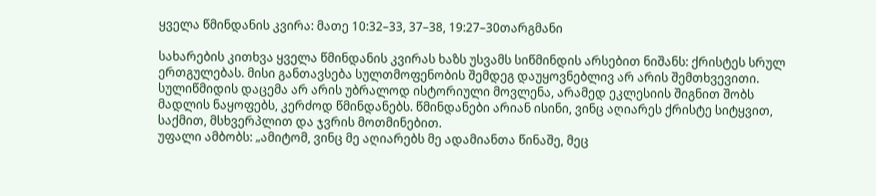ყველა წმინდანის კვირა: მათე 10:32–33, 37–38, 19:27–30თარგმანი

სახარების კითხვა ყველა წმინდანის კვირას ხაზს უსვამს სიწმინდის არსებით ნიშანს: ქრისტეს სრულ ერთგულებას. მისი განთავსება სულთმოფენობის შემდეგ დაუყოვნებლივ არ არის შემთხვევითი. სულიწმიდის დაცემა არ არის უბრალოდ ისტორიული მოვლენა, არამედ ეკლესიის შიგნით შობს მადლის ნაყოფებს, კერძოდ წმინდანებს. წმინდანები არიან ისინი, ვინც აღიარეს ქრისტე სიტყვით, საქმით, მსხვერპლით და ჯვრის მოთმინებით.
უფალი ამბობს: „ამიტომ, ვინც მე აღიარებს მე ადამიანთა წინაშე, მეც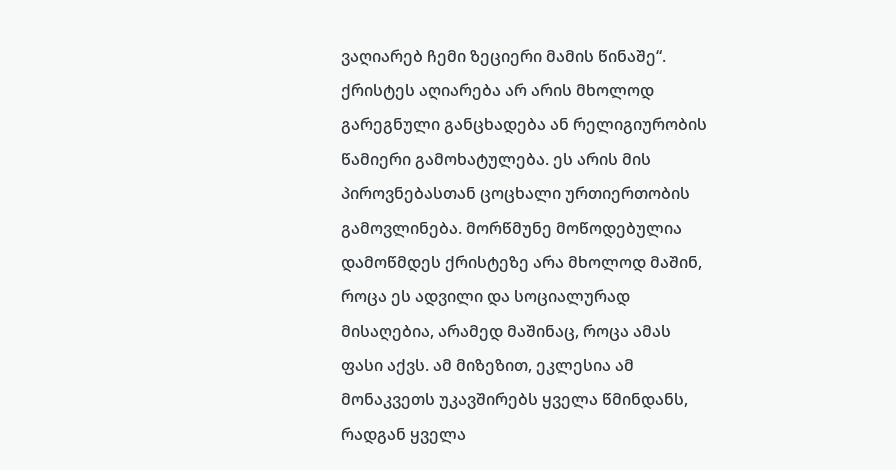ვაღიარებ ჩემი ზეციერი მამის წინაშე“. ქრისტეს აღიარება არ არის მხოლოდ გარეგნული განცხადება ან რელიგიურობის წამიერი გამოხატულება. ეს არის მის პიროვნებასთან ცოცხალი ურთიერთობის გამოვლინება. მორწმუნე მოწოდებულია დამოწმდეს ქრისტეზე არა მხოლოდ მაშინ, როცა ეს ადვილი და სოციალურად მისაღებია, არამედ მაშინაც, როცა ამას ფასი აქვს. ამ მიზეზით, ეკლესია ამ მონაკვეთს უკავშირებს ყველა წმინდანს, რადგან ყველა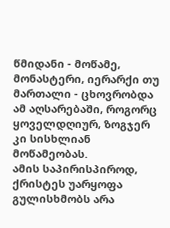წმიდანი - მოწამე, მონასტერი, იერარქი თუ მართალი - ცხოვრობდა ამ აღსარებაში, როგორც ყოველდღიურ, ზოგჯერ კი სისხლიან მოწამეობას.
ამის საპირისპიროდ, ქრისტეს უარყოფა გულისხმობს არა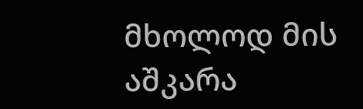მხოლოდ მის აშკარა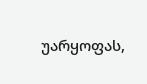უარყოფას,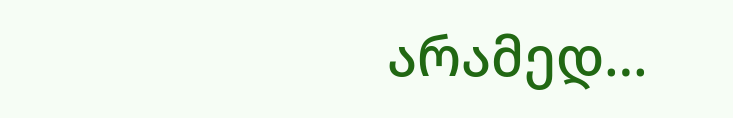არამედ…